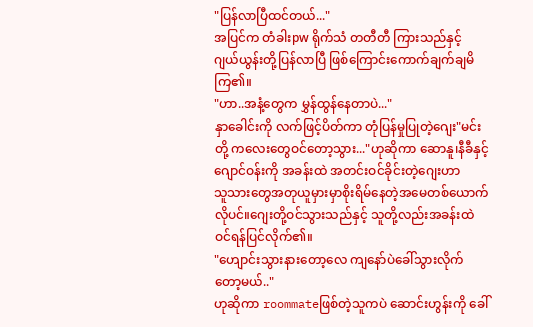"ပြန်လာပြီထင်တယ်..."
အပြင်က တံခါးpw ရိုက်သံ တတီတီ ကြားသည်နှင့် ဂျယ်ယွန်းတို့ပြန်လာပြီ ဖြစ်ကြောင်းကောက်ချက်ချမိကြ၏။
"ဟာ..အနံ့တွေက မွှန်ထွန်နေတာပဲ..."
နှာခေါင်းကို လက်ဖြင့်ပိတ်ကာ တုံပြန်မှုပြုတဲ့ဂျေး"မင်းတို့ ကလေးတွေဝင်တော့သွား..."ဟုဆိုကာ ဆောနူ၊နီခီနှင့် ဂျောင်ဝန်းကို အခန်းထဲ အတင်းဝင်ခိုင်းတဲ့ဂျေးဟာ
သူသားတွေအတုယူမှားမှာစိုးရိမ်နေတဲ့အမေတစ်ယောက်လိုပင်။ဂျေးတို့ဝင်သွားသည်နှင့် သူတို့လည်းအခန်းထဲဝင်ရန်ပြင်လိုက်၏။
"ဟျောင်းသွားနားတော့လေ ကျနော်ပဲခေါ်သွားလိုက်တော့မယ်.."
ဟုဆိုကာ roommateဖြစ်တဲ့သူကပဲ ဆောင်းဟွန်းကို ခေါ်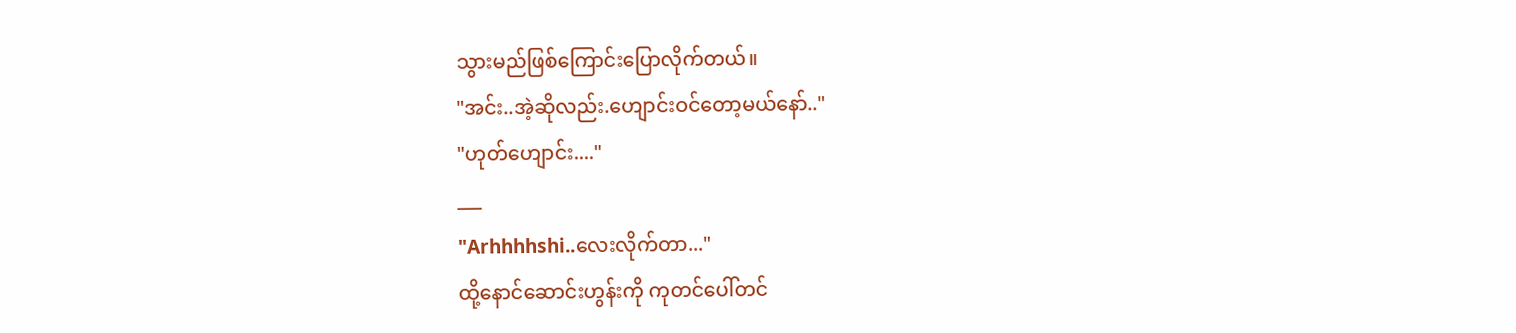သွားမည်ဖြစ်ကြောင်းပြောလိုက်တယ်။
"အင်း..အဲ့ဆိုလည်း.ဟျောင်းဝင်တော့မယ်နော်.."
"ဟုတ်ဟျောင်း...."
___
"Arhhhhshi..လေးလိုက်တာ..."
ထို့နောင်ဆောင်းဟွန်းကို ကုတင်ပေါ်တင်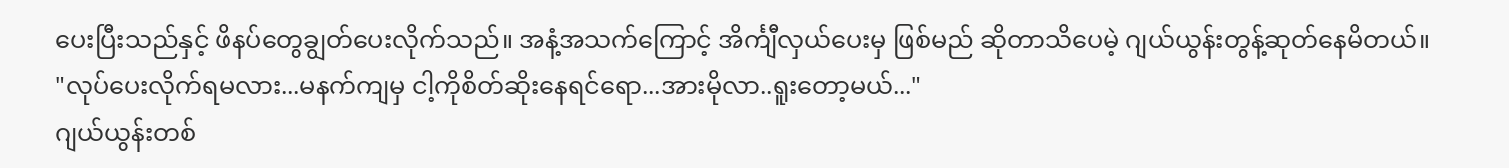ပေးပြီးသည်နှင့် ဖိနပ်တွေချွတ်ပေးလိုက်သည်။ အနံ့အသက်ကြောင့် အိင်္ကျီလှယ်ပေးမှ ဖြစ်မည် ဆိုတာသိပေမဲ့ ဂျယ်ယွန်းတွန့်ဆုတ်နေမိတယ်။
"လုပ်ပေးလိုက်ရမလား...မနက်ကျမှ ငါ့ကိုစိတ်ဆိုးနေရင်ရော...အားမိုလာ..ရူးတော့မယ်..."
ဂျယ်ယွန်းတစ်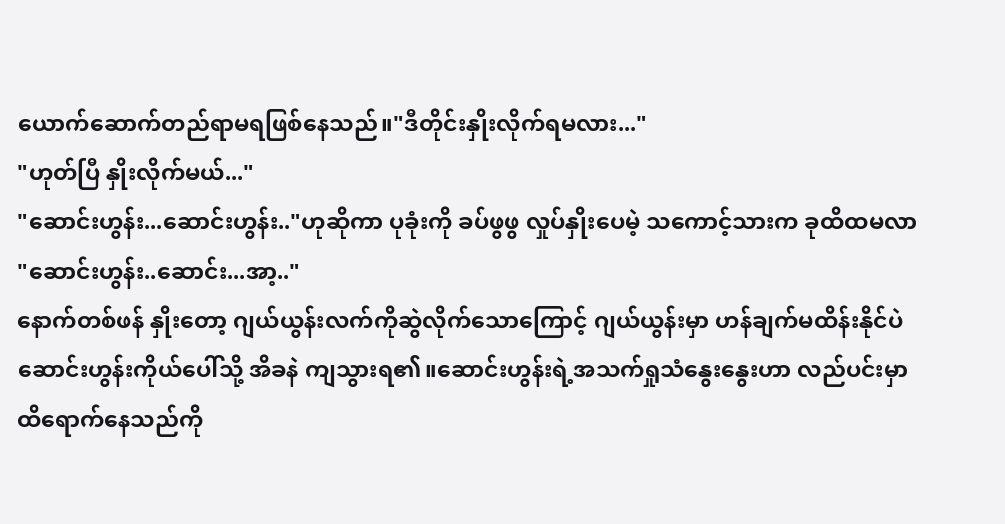ယောက်ဆောက်တည်ရာမရဖြစ်နေသည်။"ဒီတိုင်းနှိုးလိုက်ရမလား..."
"ဟုတ်ပြီ နှိုးလိုက်မယ်..."
"ဆောင်းဟွန်း...ဆောင်းဟွန်း.."ဟုဆိုကာ ပုခုံးကို ခပ်ဖွဖွ လှုပ်နှိုးပေမဲ့ သကောင့်သားက ခုထိထမလာ
"ဆောင်းဟွန်း..ဆောင်း...အာ့.."
နောက်တစ်ဖန် နှိုးတော့ ဂျယ်ယွန်းလက်ကိုဆွဲလိုက်သောကြောင့် ဂျယ်ယွန်းမှာ ဟန်ချက်မထိန်းနိုင်ပဲ ဆောင်းဟွန်းကိုယ်ပေါ်သို့ အိခနဲ ကျသွားရ၏။ဆောင်းဟွန်းရဲ့အသက်ရှုသံနွေးနွေးဟာ လည်ပင်းမှာထိရောက်နေသည်ကို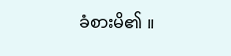ခံစားမိ၏ ။